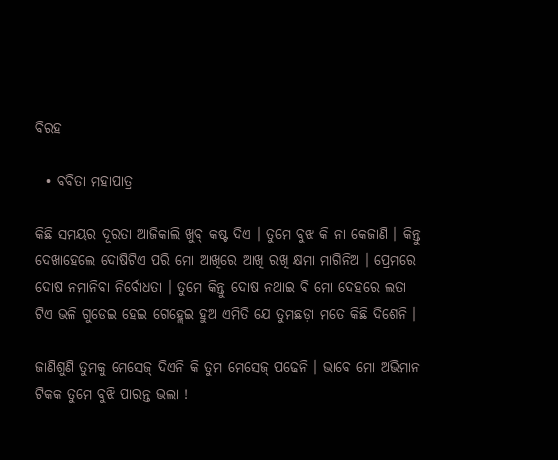ବିରହ

  • ବବିତା ମହାପାତ୍ର

କିଛି ସମୟର ଦୂରତା ଆଜିକାଲି ଖୁବ୍ କଷ୍ଟ ଦିଏ । ତୁମେ ବୁଝ କି ନା କେଜାଣି । କିନ୍ତୁ ଦେଖାହେଲେ ଦୋଷିଟିଏ ପରି ମୋ ଆଖିରେ ଆଖି ରଖି କ୍ଷମା ମାଗିନିଅ । ପ୍ରେମରେ ଦୋଷ ନମାନିବା ନିର୍ବୋଧତା । ତୁମେ କିନ୍ତୁ ଦୋଷ ନଥାଇ ବି ମୋ ଦେହରେ ଲତା ଟିଏ ଭଳି ଗୁଡେଇ ହେଇ ଗେହ୍ଲେଇ ହୁଅ ଏମିତି ଯେ ତୁମଛଡ଼ା ମତେ କିଛି ଦିଶେନି ।

ଜାଣିଶୁଣି ତୁମକୁ ମେସେଜ୍‌ ଦିଏନି କି ତୁମ ମେସେଜ୍‌ ପଢେନି । ଭାବେ ମୋ ଅଭିମାନ ଟିକକ ତୁମେ ବୁଝି ପାରନ୍ତ ଭଲା !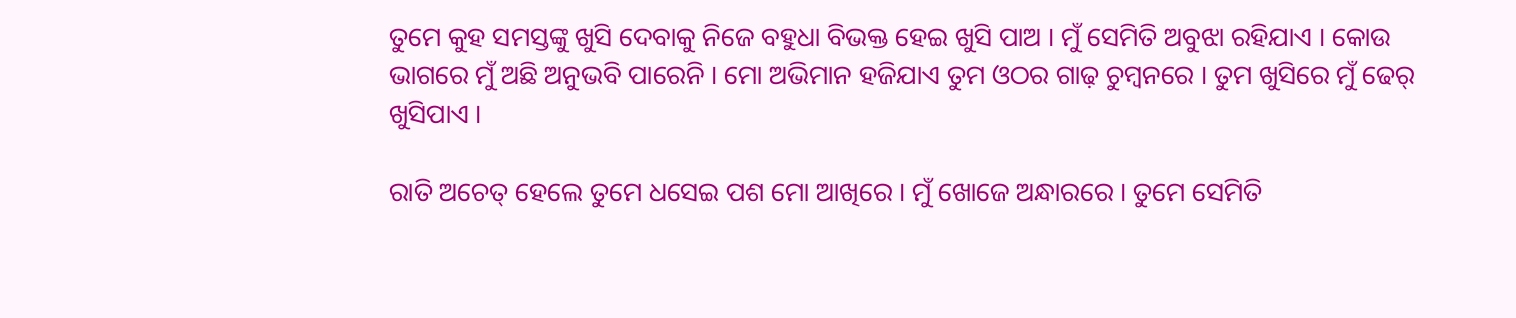ତୁମେ କୁହ ସମସ୍ତଙ୍କୁ ଖୁସି ଦେବାକୁ ନିଜେ ବହୁଧା ବିଭକ୍ତ ହେଇ ଖୁସି ପାଅ । ମୁଁ ସେମିତି ଅବୁଝା ରହିଯାଏ । କୋଉ ଭାଗରେ ମୁଁ ଅଛି ଅନୁଭବି ପାରେନି । ମୋ ଅଭିମାନ ହଜିଯାଏ ତୁମ ଓଠର ଗାଢ଼ ଚୁମ୍ବନରେ । ତୁମ ଖୁସିରେ ମୁଁ ଢେର୍ ଖୁସିପାଏ ।

ରାତି ଅଚେତ୍ ହେଲେ ତୁମେ ଧସେଇ ପଶ ମୋ ଆଖିରେ । ମୁଁ ଖୋଜେ ଅନ୍ଧାରରେ । ତୁମେ ସେମିତି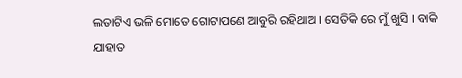ଲତାଟିଏ ଭଳି ମୋତେ ଗୋଟାପଣେ ଆବୁରି ରହିଥାଅ । ସେତିକି ରେ ମୁଁ ଖୁସି । ବାକି ଯାହାତ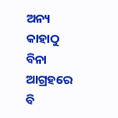ଅନ୍ୟ କାହାଠୁ ବିନା ଆଗ୍ରହରେ ବି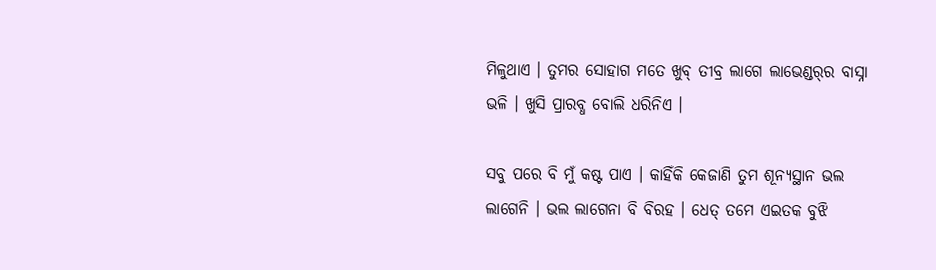ମିଳୁଥାଏ । ତୁମର ସୋହାଗ ମତେ ଖୁବ୍ ତୀବ୍ର ଲାଗେ ଲାଭେଣ୍ଡର୍‌ର ବାସ୍ନା ଭଳି । ଖୁସି ପ୍ରାରବ୍ଧ ବୋଲି ଧରିନିଏ ।

ସବୁ ପରେ ବି ମୁଁ କଷ୍ଟ ପାଏ । କାହିଁକି କେଜାଣି ତୁମ ଶୂନ୍ୟସ୍ଥାନ ଭଲ ଲାଗେନି । ଭଲ ଲାଗେନା ବି ବିରହ । ଧେତ୍ ତମେ ଏଇତକ ବୁଝି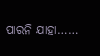ପାରନି ଯାହା……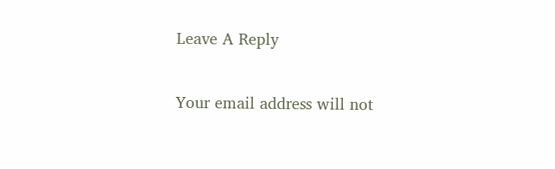Leave A Reply

Your email address will not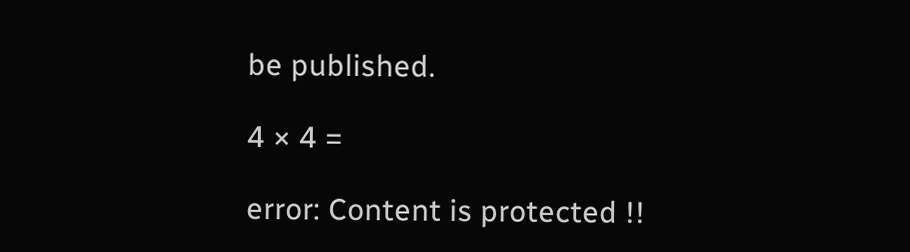be published.

4 × 4 =

error: Content is protected !!